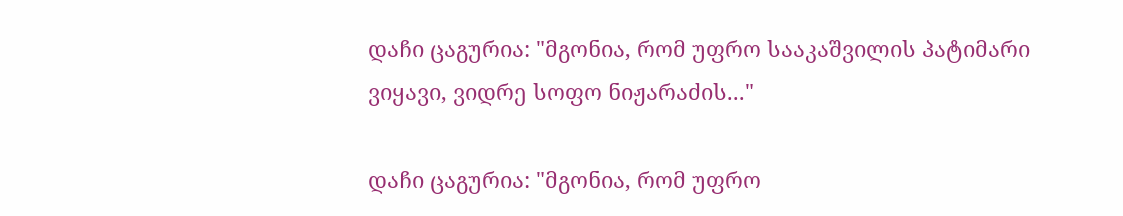დაჩი ცაგურია: "მგონია, რომ უფრო სააკაშვილის პატიმარი ვიყავი, ვიდრე სოფო ნიჟარაძის..."

დაჩი ცაგურია: "მგონია, რომ უფრო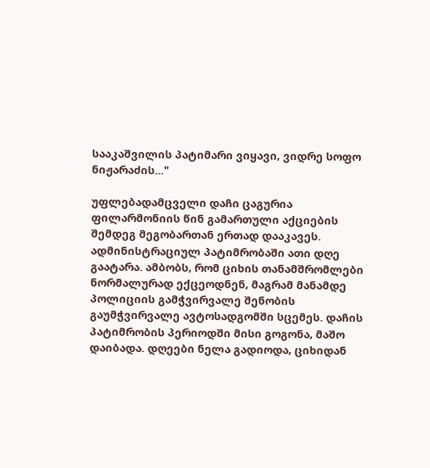სააკაშვილის პატიმარი ვიყავი, ვიდრე სოფო ნიჟარაძის..."

უფლებადამცველი დაჩი ცაგურია ფილარმონიის წინ გამართული აქციების შემდეგ მეგობართან ერთად დააკავეს. ადმინისტრაციულ პატიმრობაში ათი დღე გაატარა. ამბობს, რომ ციხის თანამშრომლები ნორმალურად ექცეოდნენ, მაგრამ მანამდე პოლიციის გამჭვირვალე შენობის გაუმჭვირვალე ავტოსადგომში სცემეს. დაჩის პატიმრობის პერიოდში მისი გოგონა, მაშო დაიბადა. დღეები ნელა გადიოდა, ციხიდან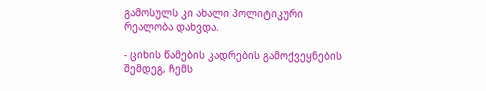გამოსულს კი ახალი პოლიტიკური რეალობა დახვდა.

- ციხის წამების კადრების გამოქვეყნების შემდეგ, ჩემს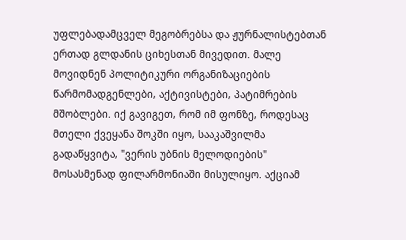უფლებადამცველ მეგობრებსა და ჟურნალისტებთან ერთად გლდანის ციხესთან მივედით. მალე მოვიდნენ პოლიტიკური ორგანიზაციების წარმომადგენლები, აქტივისტები, პატიმრების მშობლები. იქ გავიგეთ, რომ იმ ფონზე, როდესაც მთელი ქვეყანა შოკში იყო, სააკაშვილმა გადაწყვიტა, "ვერის უბნის მელოდიების" მოსასმენად ფილარმონიაში მისულიყო. აქციამ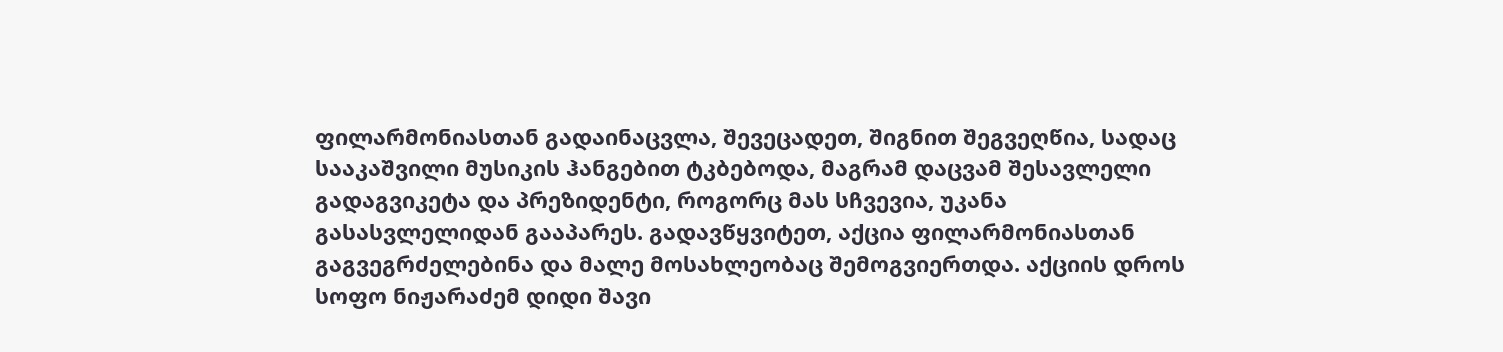ფილარმონიასთან გადაინაცვლა, შევეცადეთ, შიგნით შეგვეღწია, სადაც სააკაშვილი მუსიკის ჰანგებით ტკბებოდა, მაგრამ დაცვამ შესავლელი გადაგვიკეტა და პრეზიდენტი, როგორც მას სჩვევია, უკანა გასასვლელიდან გააპარეს. გადავწყვიტეთ, აქცია ფილარმონიასთან გაგვეგრძელებინა და მალე მოსახლეობაც შემოგვიერთდა. აქციის დროს სოფო ნიჟარაძემ დიდი შავი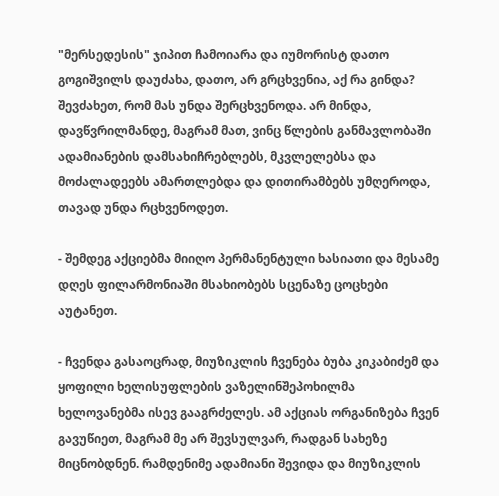"მერსედესის" ჯიპით ჩამოიარა და იუმორისტ დათო გოგიშვილს დაუძახა, დათო, არ გრცხვენია, აქ რა გინდა? შევძახეთ, რომ მას უნდა შერცხვენოდა. არ მინდა, დავწვრილმანდე, მაგრამ მათ, ვინც წლების განმავლობაში ადამიანების დამსახიჩრებლებს, მკვლელებსა და მოძალადეებს ამართლებდა და დითირამბებს უმღეროდა, თავად უნდა რცხვენოდეთ.

- შემდეგ აქციებმა მიიღო პერმანენტული ხასიათი და მესამე დღეს ფილარმონიაში მსახიობებს სცენაზე ცოცხები აუტანეთ.

- ჩვენდა გასაოცრად, მიუზიკლის ჩვენება ბუბა კიკაბიძემ და ყოფილი ხელისუფლების ვაზელინშეპოხილმა ხელოვანებმა ისევ გააგრძელეს. ამ აქციას ორგანიზება ჩვენ გავუწიეთ, მაგრამ მე არ შევსულვარ, რადგან სახეზე მიცნობდნენ. რამდენიმე ადამიანი შევიდა და მიუზიკლის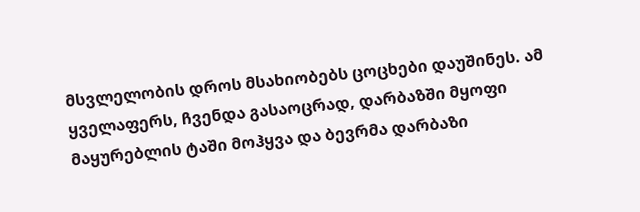მსვლელობის დროს მსახიობებს ცოცხები დაუშინეს. ამ ყველაფერს, ჩვენდა გასაოცრად, დარბაზში მყოფი მაყურებლის ტაში მოჰყვა და ბევრმა დარბაზი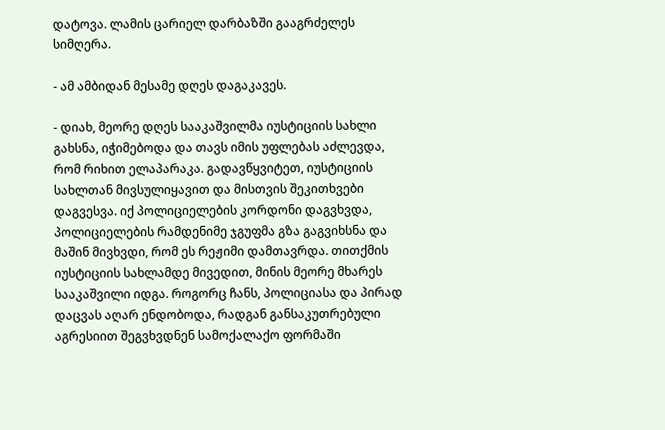დატოვა. ლამის ცარიელ დარბაზში გააგრძელეს სიმღერა.

- ამ ამბიდან მესამე დღეს დაგაკავეს.

- დიახ, მეორე დღეს სააკაშვილმა იუსტიციის სახლი გახსნა, იჭიმებოდა და თავს იმის უფლებას აძლევდა, რომ რიხით ელაპარაკა. გადავწყვიტეთ, იუსტიციის სახლთან მივსულიყავით და მისთვის შეკითხვები დაგვესვა. იქ პოლიციელების კორდონი დაგვხვდა, პოლიციელების რამდენიმე ჯგუფმა გზა გაგვიხსნა და მაშინ მივხვდი, რომ ეს რეჟიმი დამთავრდა. თითქმის იუსტიციის სახლამდე მივედით, მინის მეორე მხარეს სააკაშვილი იდგა. როგორც ჩანს, პოლიციასა და პირად დაცვას აღარ ენდობოდა, რადგან განსაკუთრებული აგრესიით შეგვხვდნენ სამოქალაქო ფორმაში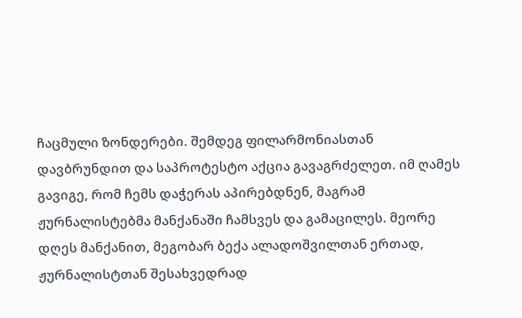ჩაცმული ზონდერები. შემდეგ ფილარმონიასთან დავბრუნდით და საპროტესტო აქცია გავაგრძელეთ. იმ ღამეს გავიგე, რომ ჩემს დაჭერას აპირებდნენ, მაგრამ ჟურნალისტებმა მანქანაში ჩამსვეს და გამაცილეს. მეორე დღეს მანქანით, მეგობარ ბექა ალადოშვილთან ერთად, ჟურნალისტთან შესახვედრად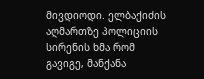მივდიოდი. ელბაქიძის აღმართზე პოლიციის სირენის ხმა რომ გავიგე, მანქანა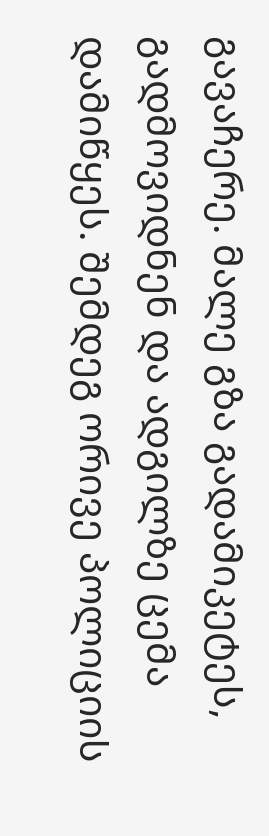გავაჩერე. მალე გზა გადამიკეტეს, გადმოვიდნენ და ადგილზე ცემა დამიწყეს. შემდეგ ორივე პოლიციის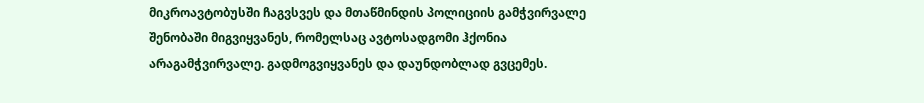მიკროავტობუსში ჩაგვსვეს და მთაწმინდის პოლიციის გამჭვირვალე შენობაში მიგვიყვანეს, რომელსაც ავტოსადგომი ჰქონია არაგამჭვირვალე. გადმოგვიყვანეს და დაუნდობლად გვცემეს.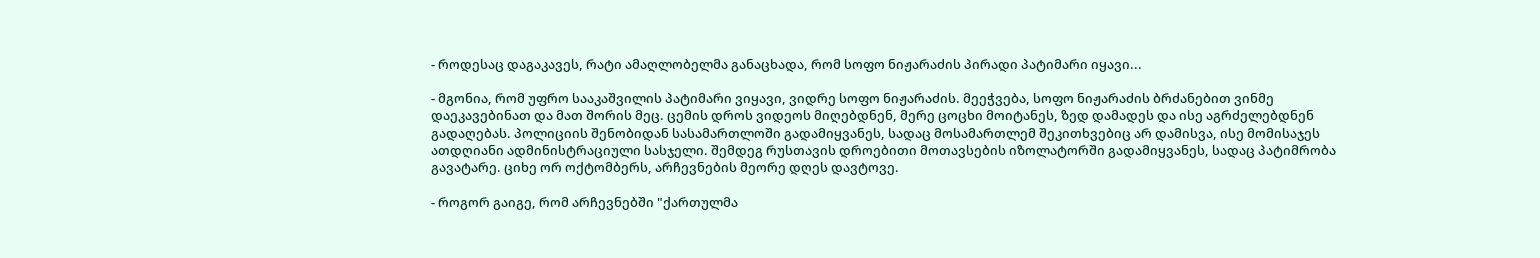- როდესაც დაგაკავეს, რატი ამაღლობელმა განაცხადა, რომ სოფო ნიჟარაძის პირადი პატიმარი იყავი...

- მგონია, რომ უფრო სააკაშვილის პატიმარი ვიყავი, ვიდრე სოფო ნიჟარაძის. მეეჭვება, სოფო ნიჟარაძის ბრძანებით ვინმე დაეკავებინათ და მათ შორის მეც. ცემის დროს ვიდეოს მიღებდნენ, მერე ცოცხი მოიტანეს, ზედ დამადეს და ისე აგრძელებდნენ გადაღებას. პოლიციის შენობიდან სასამართლოში გადამიყვანეს, სადაც მოსამართლემ შეკითხვებიც არ დამისვა, ისე მომისაჯეს ათდღიანი ადმინისტრაციული სასჯელი. შემდეგ რუსთავის დროებითი მოთავსების იზოლატორში გადამიყვანეს, სადაც პატიმრობა გავატარე. ციხე ორ ოქტომბერს, არჩევნების მეორე დღეს დავტოვე.

- როგორ გაიგე, რომ არჩევნებში "ქართულმა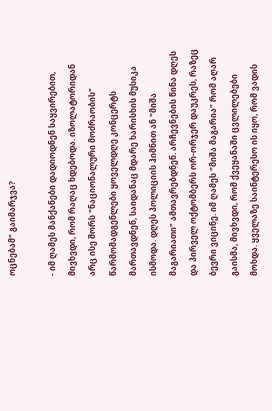ოცნებამ" გაიმარჯვა?

- იმ ღამეს მანქანები დადიოდნენ საყვირებით, მივხვდი, რომ რაღაც ხდებოდა. იზოლატორიდან არც ისე შორს "ნაციონალური მოძრაობის" წარმომადგენლები ყოველდღე კონცერტს მართავდნენ, საიდანაც მდარე ხარისხის მუსიკა ისმოდა. დღეს პოლიციის ჰიმნით ან "მიშა მაგარიათი" ამთავრებდნენ. არჩევნების წინა დღეს და პირველ ოქტომბერს ორ-ორჯერ დაუკრეს, რაზეც ბევრი ვიცინე. იმ ღამეს "მიშა მაგარია" რომ აღარ გაისმა, მივხვდი, რომ ქვეყანაში ცვლილებები მოხდა. ყველაზე საინტერესო ის იყო, რომ ვადის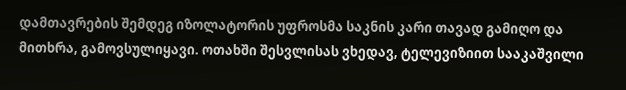დამთავრების შემდეგ იზოლატორის უფროსმა საკნის კარი თავად გამიღო და მითხრა, გამოვსულიყავი. ოთახში შესვლისას ვხედავ, ტელევიზიით სააკაშვილი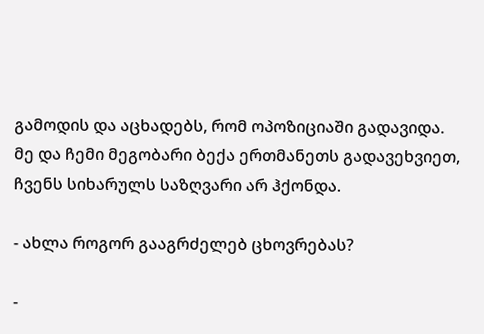გამოდის და აცხადებს, რომ ოპოზიციაში გადავიდა. მე და ჩემი მეგობარი ბექა ერთმანეთს გადავეხვიეთ, ჩვენს სიხარულს საზღვარი არ ჰქონდა.

- ახლა როგორ გააგრძელებ ცხოვრებას?

-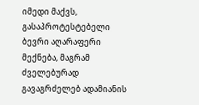იმედი მაქვს, გასაპროტესტებელი ბევრი აღარაფერი მექნება, მაგრამ ძველებურად გავაგრძელებ ადამიანის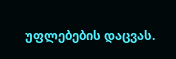უფლებების დაცვას.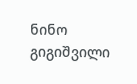ნინო გიგიშვილი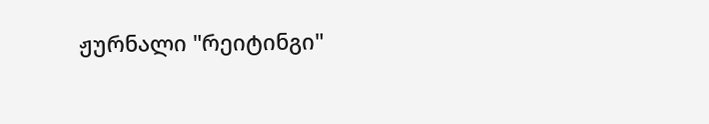ჟურნალი "რეიტინგი"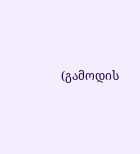(გამოდის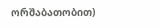ორშაბათობით)